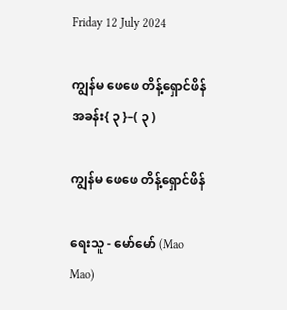Friday 12 July 2024

ကျွန်မ ဖေဖေ တိန့်ရှောင်ဖိန် အခန်း{ ၃ }–( ၃ )

ကျွန်မ ဖေဖေ တိန့်ရှောင်ဖိန်

ရေးသူ - မော်မော် (Mao Mao)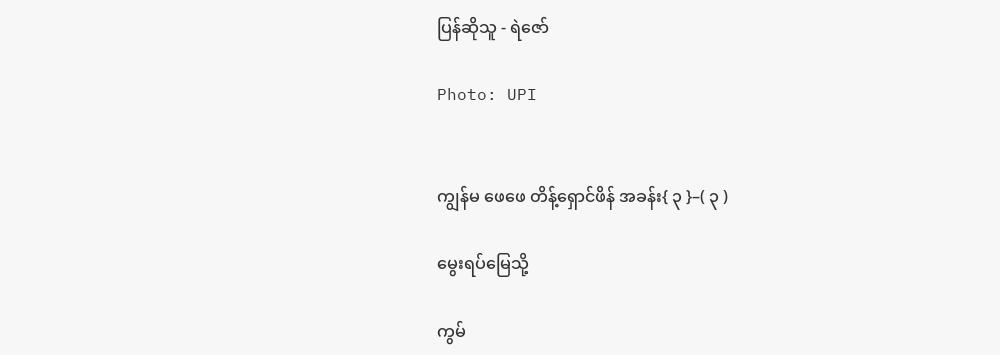ပြန်ဆိုသူ - ရဲဇော်

Photo: UPI


ကျွန်မ ဖေဖေ တိန့်ရှောင်ဖိန် အခန်း{ ၃ }–( ၃ )

မွေးရပ်မြေသို့

ကွမ်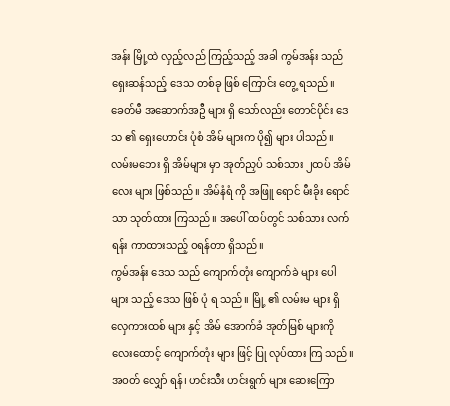အန်း မြို့ထဲ လှည့်လည် ကြည့်သည့် အခါ ကွမ်အန်း သည် ရှေးဆန်သည့် ဒေသ တစ်ခု ဖြစ် ကြောင်း တွေ့ ရသည်။ခေတ်မီ အဆောက်အဦ များ ရှိ သော်လည်း တောင်ပိုင်း ဒေသ ၏ ရှေးဟောင်း ပုံစံ အိမ် များက ပို၍ များ ပါသည်။ လမ်းမဘေး ရှိ အိမ်များ မှာ အုတ်ညှပ် သစ်သား ၂ထပ် အိမ်လေး များ ဖြစ်သည်။ အိမ်နံရံ ကို အဖြူ ရောင် မီးခိုး ရောင် သာ သုတ်ထား ကြသည်။ အပေါ် ထပ်တွင် သစ်သား လက်ရန်း ကာထားသည့် ဝရန်တာ ရှိသည်။
ကွမ်အန်း ဒေသ သည် ကျောက်တုံး ကျောက်ခဲ များ ပေါ များ သည့် ဒေသ ဖြစ် ပုံ ရ သည်။ မြို့ ၏ လမ်းမ များ ရှိ လှေကားထစ် များ နှင့် အိမ် အောက်ခံ အုတ်မြစ် များကို လေးထောင့် ကျောက်တုံး များ ဖြင့် ပြု လုပ်ထား ကြ သည်။ အဝတ် လျှော် ရန်၊ ဟင်းသီး ဟင်းရွက် များ ဆေးကြော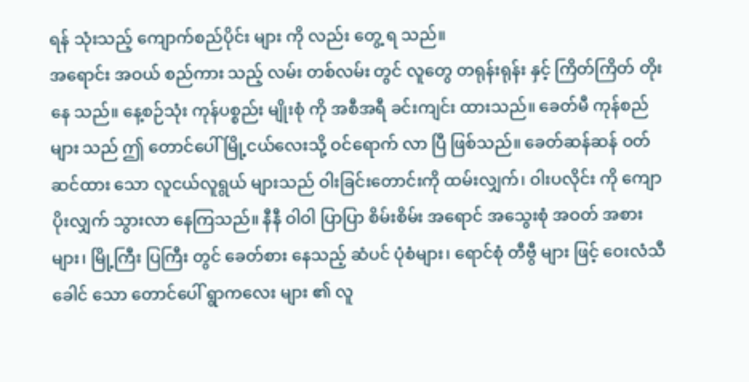ရန် သုံးသည့် ကျောက်စည်ပိုင်း များ ကို လည်း တွေ့ ရ သည်။
အရောင်း အဝယ် စည်ကား သည့် လမ်း တစ်လမ်း တွင် လူတွေ တရုန်းရုန်း နှင့် ကြိတ်ကြိတ် တိုး နေ သည်။ နေ့စဉ်သုံး ကုန်ပစ္စည်း မျိုးစုံ ကို အစီအရီ ခင်းကျင်း ထားသည်။ ခေတ်မီ ကုန်စည် များ သည် ဤ တောင်ပေါ် မြို့ငယ်လေးသို့ ဝင်ရောက် လာ ပြီ ဖြစ်သည်။ ခေတ်ဆန်ဆန် ဝတ်ဆင်ထား သော လူငယ်လူရွယ် များသည် ဝါးခြင်းတောင်းကို ထမ်းလျှက်၊ ဝါးပလိုင်း ကို ကျောပိုးလျှက် သွားလာ နေကြသည်။ နီနီ ဝါဝါ ပြာပြာ စိမ်းစိမ်း အရောင် အသွေးစုံ အဝတ် အစား များ၊ မြို့ကြီး ပြကြီး တွင် ခေတ်စား နေသည့် ဆံပင် ပုံစံများ၊ ရောင်စုံ တီဗွီ များ ဖြင့် ဝေးလံသီခေါင် သော တောင်ပေါ် ရွာကလေး များ ၏ လူ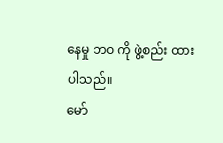နေမှု ဘဝ ကို ဖွဲ့စည်း ထား ပါသည်။
မော်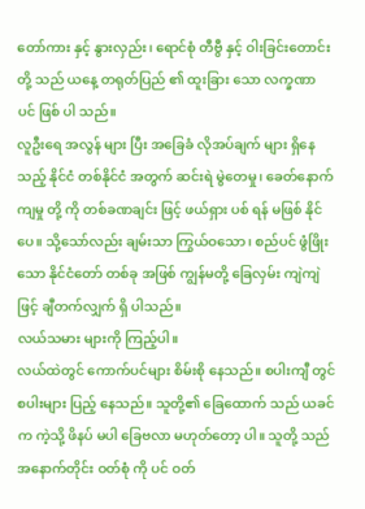တော်ကား နှင့် နွားလှည်း၊ ရောင်စုံ တီဗွီ နှင့် ဝါးခြင်းတောင်း တို့ သည် ယနေ့ တရုတ်ပြည် ၏ ထူးခြား သော လက္ခဏာ ပင် ဖြစ် ပါ သည်။
လူဦးရေ အလွန် များ ပြီး အခြေခံ လိုအပ်ချက် များ ရှိနေသည့် နိုင်ငံ တစ်နိုင်ငံ အတွက် ဆင်းရဲ မွဲတေမှု၊ ခေတ်နောက်ကျမှု တို့ ကို တစ်ခဏချင်း ဖြင့် ဖယ်ရှား ပစ် ရန် မဖြစ် နိုင်ပေ။ သို့သော်လည်း ချမ်းသာ ကြွယ်ဝသော၊ စည်ပင် ဖွံဖြိုးသော နိုင်ငံတော် တစ်ခု အဖြစ် ကျွန်မတို့ ခြေလှမ်း ကျဲကျဲ ဖြင့် ချီတက်လျှက် ရှိ ပါသည်။
လယ်သမား များကို ကြည့်ပါ။
လယ်ထဲတွင် ကောက်ပင်များ စိမ်းစို နေသည်။ စပါးကျီ တွင် စပါးများ ပြည့် နေသည်။ သူတို့၏ ခြေထောက် သည် ယခင်က ကဲ့သို့ ဖိနပ် မပါ ခြေဗလာ မဟုတ်တော့ ပါ။ သူတို့ သည် အနောက်တိုင်း ဝတ်စုံ ကို ပင် ဝတ်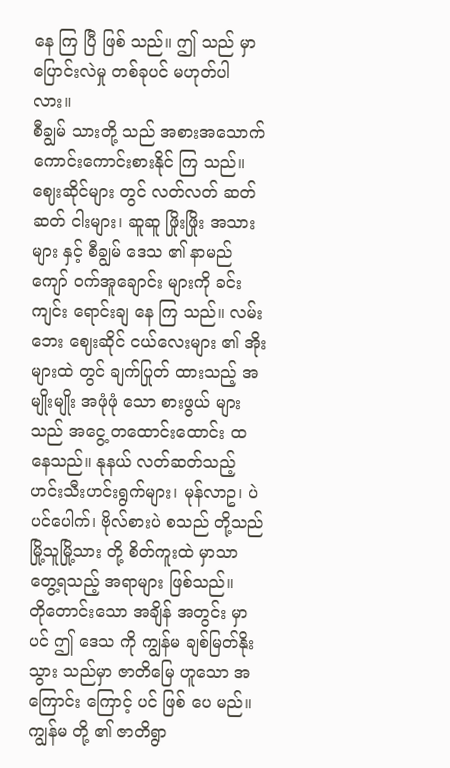နေ ကြ ပြီ ဖြစ် သည်။ ဤ သည် မှာ ပြောင်းလဲမှု တစ်ခုပင် မဟုတ်ပါ လား။
စီချွမ် သားတို့ သည် အစားအသောက် ကောင်းကောင်းစားနိုင် ကြ သည်။
ဈေးဆိုင်များ တွင် လတ်လတ် ဆတ်ဆတ် ငါးများ၊ ဆူဆူ ဖြိုးဖြိုး အသားများ နှင့် စီချွမ် ဒေသ ၏ နာမည် ကျော် ဝက်အူချောင်း များကို ခင်းကျင်း ရောင်းချ နေ ကြ သည်။ လမ်းဘေး ဈေးဆိုင် ငယ်လေးများ ၏ အိုး များထဲ တွင် ချက်ပြုတ် ထားသည့် အမျိုးမျိုး အဖုံဖုံ သော စားဖွယ် များသည် အငွေ့ တထောင်းထောင်း ထ နေသည်။ နုနယ် လတ်ဆတ်သည့် ဟင်းသီးဟင်းရွက်များ၊ မုန်လာဥ၊ ပဲပင်ပေါက်၊ ဗိုလ်စားပဲ စသည် တို့သည် မြို့သူမြို့သား တို့ စိတ်ကူးထဲ မှာသာ တွေ့ရသည့် အရာများ ဖြစ်သည်။
တိုတောင်းသော အချိန် အတွင်း မှာပင် ဤ ဒေသ ကို ကျွန်မ ချစ်မြတ်နိုး သွား သည်မှာ ဇာတိမြေ ဟူသော အကြောင်း ကြောင့် ပင် ဖြစ် ပေ မည်။
ကျွန်မ တို့ ၏ ဇာတိရွာ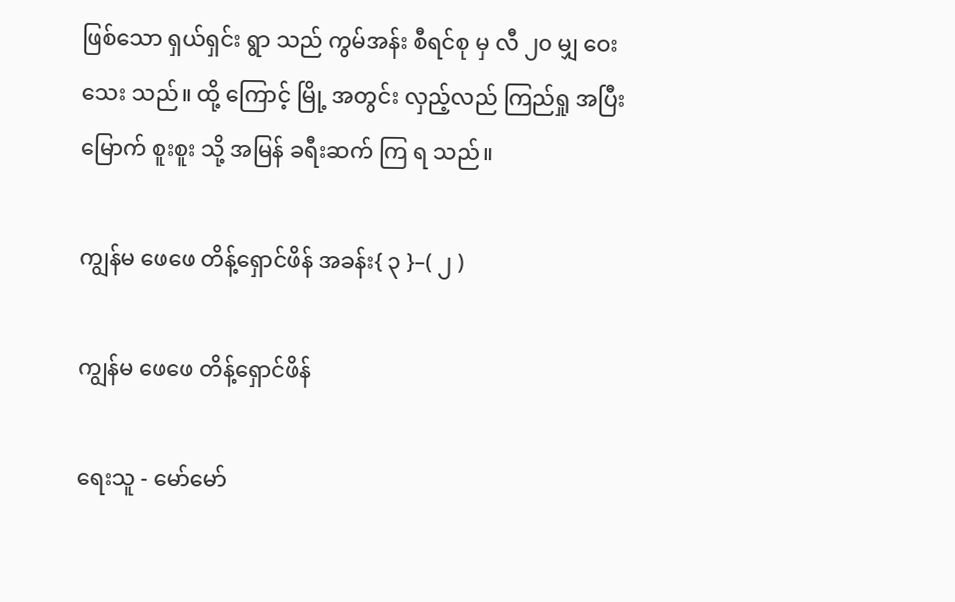ဖြစ်သော ရှယ်ရှင်း ရွာ သည် ကွမ်အန်း စီရင်စု မှ လီ ၂၀ မျှ ဝေး သေး သည်။ ထို့ ကြောင့် မြို့ အတွင်း လှည့်လည် ကြည်ရှု အပြီး မြောက် စူးစူး သို့ အမြန် ခရီးဆက် ကြ ရ သည်။

ကျွန်မ ဖေဖေ တိန့်ရှောင်ဖိန် အခန်း{ ၃ }–( ၂ )

ကျွန်မ ဖေဖေ တိန့်ရှောင်ဖိန်

ရေးသူ - မော်မော်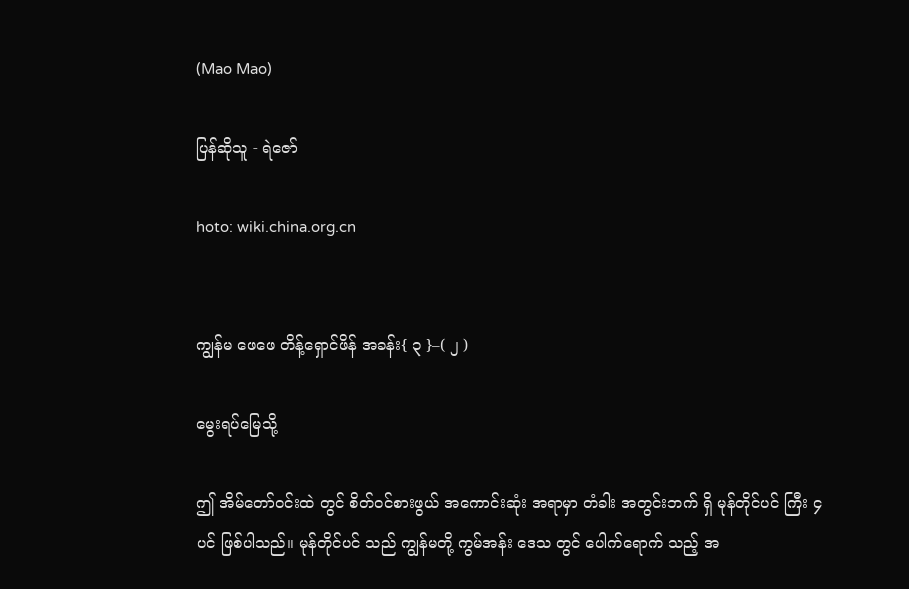(Mao Mao)

ပြန်ဆိုသူ - ရဲဇော်

hoto: wiki.china.org.cn


ကျွန်မ ဖေဖေ တိန့်ရှောင်ဖိန် အခန်း{ ၃ }–( ၂ )

မွေးရပ်မြေသို့

ဤ အိမ်တော်ဝင်းထဲ တွင် စိတ်ဝင်စားဖွယ် အကောင်းဆုံး အရာမှာ တံခါး အတွင်းဘက် ရှိ မုန်တိုင်ပင် ကြီး ၄ ပင် ဖြစ်ပါသည်။ မုန်တိုင်ပင် သည် ကျွန်မတို့ ကွမ်အန်း ဒေသ တွင် ပေါက်ရောက် သည့် အ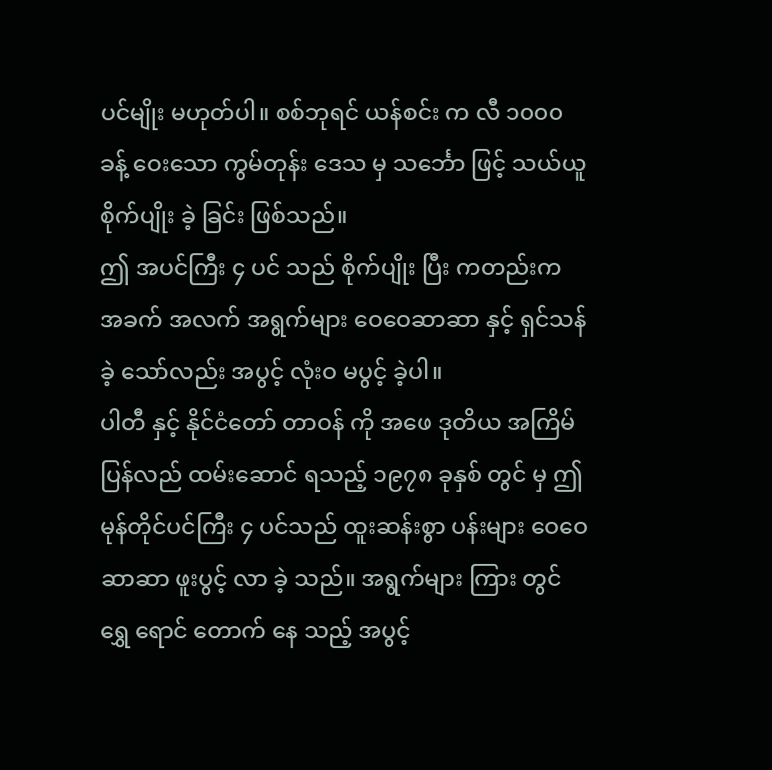ပင်မျိုး မဟုတ်ပါ။ စစ်ဘုရင် ယန်စင်း က လီ ၁၀၀၀ ခန့် ဝေးသော ကွမ်တုန်း ဒေသ မှ သင်္ဘော ဖြင့် သယ်ယူ စိုက်ပျိုး ခဲ့ ခြင်း ဖြစ်သည်။
ဤ အပင်ကြီး ၄ ပင် သည် စိုက်ပျိုး ပြီး ကတည်းက အခက် အလက် အရွက်များ ဝေဝေဆာဆာ နှင့် ရှင်သန်ခဲ့ သော်လည်း အပွင့် လုံးဝ မပွင့် ခဲ့ပါ။
ပါတီ နှင့် နိုင်ငံတော် တာဝန် ကို အဖေ ဒုတိယ အကြိမ်ပြန်လည် ထမ်းဆောင် ရသည့် ၁၉၇၈ ခုနှစ် တွင် မှ ဤ မုန်တိုင်ပင်ကြီး ၄ ပင်သည် ထူးဆန်းစွာ ပန်းများ ဝေဝေဆာဆာ ဖူးပွင့် လာ ခဲ့ သည်။ အရွက်များ ကြား တွင် ရွှေ ရောင် တောက် နေ သည့် အပွင့်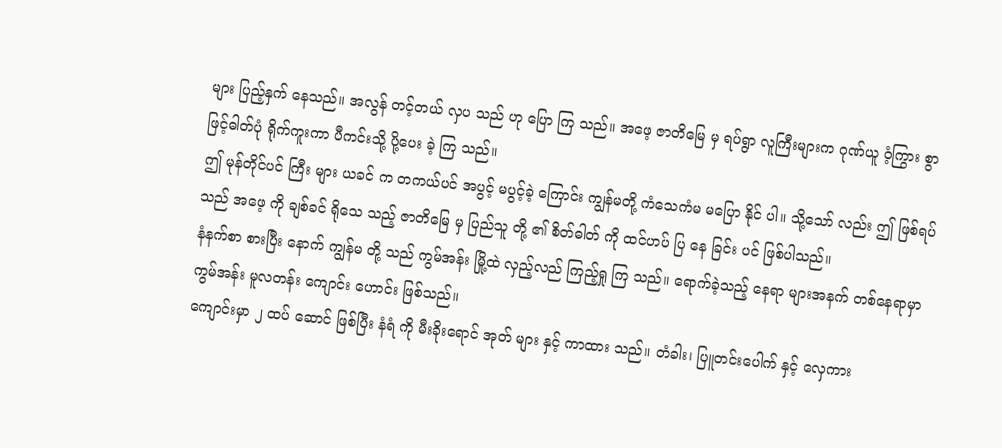များ ပြည့်နှက် နေသည်။ အလွန် တင့်တယ် လှပ သည် ဟု ပြော ကြ သည်။ အဖေ့ ဇာတိမြေ မှ ရပ်ရွာ လူကြီးများက ဂုဏ်ယူ ဝံ့ကြွား စွာ ဖြင့်ဓါတ်ပုံ ရိုက်ကူးကာ ပီကင်းသို့ ပို့ပေး ခဲ့ ကြ သည်။
ဤ မုန်တိုင်ပင် ကြီး များ ယခင် က တကယ်ပင် အပွင့် မပွင့်ခဲ့ ကြောင်း ကျွန်မတို့ ကံသေကံမ မပြော နိုင် ပါ။ သို့သော် လည်း ဤ ဖြစ်ရပ် သည် အဖေ့ ကို ချစ်ခင် ရိုသေ သည့် ဇာတိမြေ မှ ပြည်သူ တို့ ၏ စိတ်ဓါတ် ကို ထင်ဟပ် ပြ နေ ခြင်း ပင် ဖြစ်ပါသည်။
နံနက်စာ စားပြီး နောက် ကျွန်မ တို့ သည် ကွမ်အန်း မြို့ထဲ လှည့်လည် ကြည့်ရှု ကြ သည်။ ရောက်ခဲ့သည့် နေရာ များအနက် တစ်နေရာမှာ ကွမ်အန်း မူလတန်း ကျောင်း ဟောင်း ဖြစ်သည်။
ကျောင်းမှာ ၂ ထပ် ဆောင် ဖြစ်ပြီး နံရံ ကို မီးခိုးရောင် အုတ် များ နှင့် ကာထား သည်။ တံခါး၊ ပြူတင်းပေါက် နှင့် လှေကား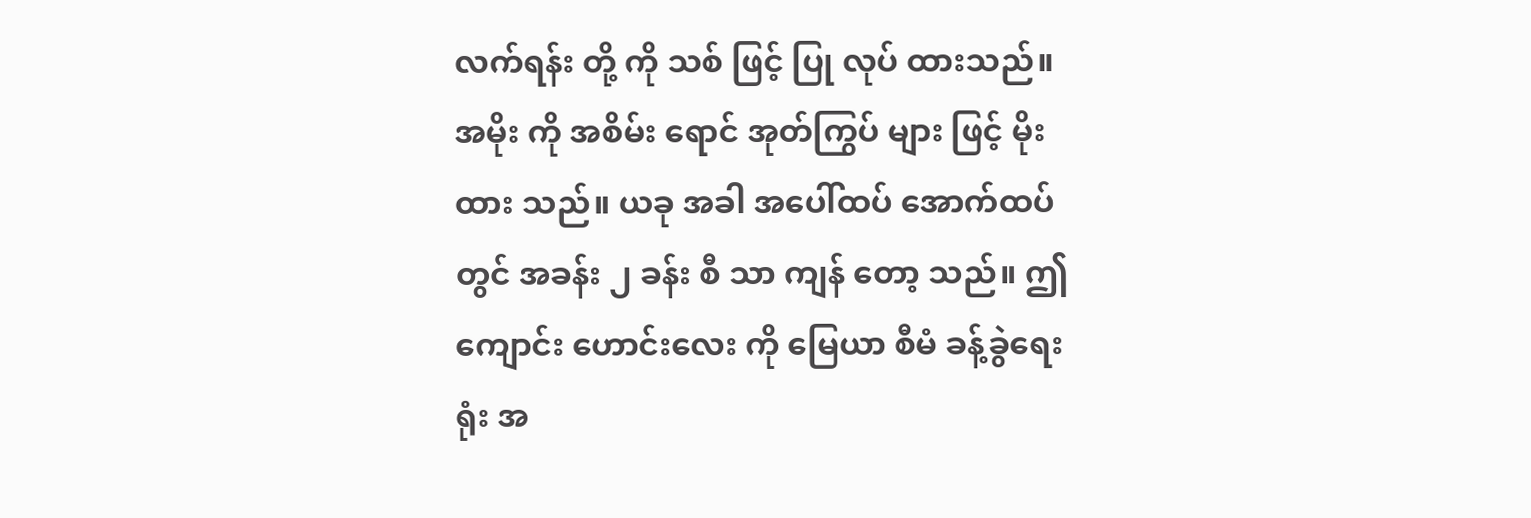လက်ရန်း တို့ ကို သစ် ဖြင့် ပြု လုပ် ထားသည်။ အမိုး ကို အစိမ်း ရောင် အုတ်ကြွပ် များ ဖြင့် မိုး ထား သည်။ ယခု အခါ အပေါ်ထပ် အောက်ထပ် တွင် အခန်း ၂ ခန်း စီ သာ ကျန် တော့ သည်။ ဤ ကျောင်း ဟောင်းလေး ကို မြေယာ စီမံ ခန့်ခွဲရေး ရုံး အ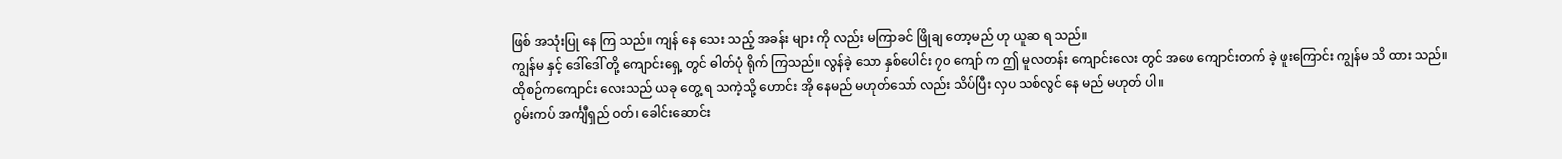ဖြစ် အသုံးပြု နေ ကြ သည်။ ကျန် နေ သေး သည့် အခန်း များ ကို လည်း မကြာခင် ဖြိုချ တော့မည် ဟု ယူဆ ရ သည်။
ကျွန်မ နှင့် ဒေါ်ဒေါ် တို့ ကျောင်းရှေ့ တွင် ဓါတ်ပုံ ရိုက် ကြသည်။ လွန်ခဲ့ သော နှစ်ပေါင်း ၇၀ ကျော် က ဤ မူလတန်း ကျောင်းလေး တွင် အဖေ ကျောင်းတက် ခဲ့ ဖူးကြောင်း ကျွန်မ သိ ထား သည်။
ထိုစဉ်ကကျောင်း လေးသည် ယခု တွေ့ ရ သကဲ့သို့ ဟောင်း အို နေမည် မဟုတ်သော် လည်း သိပ်ပြီး လှပ သစ်လွင် နေ မည် မဟုတ် ပါ။
ဂွမ်းကပ် အင်္ကျီရှည် ဝတ်၊ ခေါင်းဆောင်း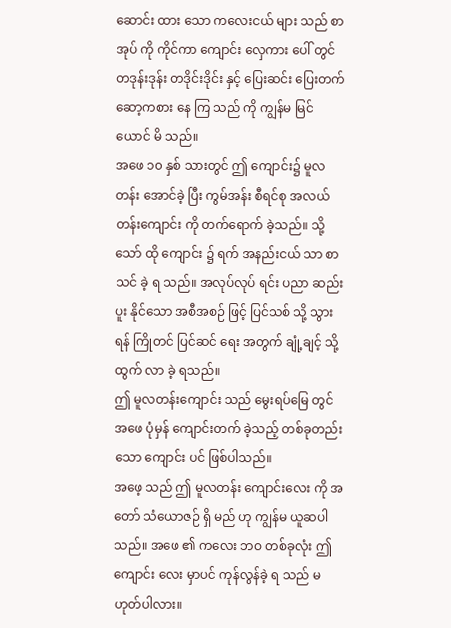ဆောင်း ထား သော ကလေးငယ် များ သည် စာအုပ် ကို ကိုင်ကာ ကျောင်း လှေကား ပေါ် တွင် တဒုန်းဒုန်း တဒိုင်းဒိုင်း နှင့် ပြေးဆင်း ပြေးတက် ဆော့ကစား နေ ကြ သည် ကို ကျွန်မ မြင်ယောင် မိ သည်။
အဖေ ၁၀ နှစ် သားတွင် ဤ ကျောင်း၌ မူလတန်း အောင်ခဲ့ ပြီး ကွမ်အန်း စီရင်စု အလယ်တန်းကျောင်း ကို တက်ရောက် ခဲ့သည်။ သို့သော် ထို ကျောင်း ၌ ရက် အနည်းငယ် သာ စာသင် ခဲ့ ရ သည်။ အလုပ်လုပ် ရင်း ပညာ ဆည်းပူး နိုင်သော အစီအစဉ် ဖြင့် ပြင်သစ် သို့ သွားရန် ကြိုတင် ပြင်ဆင် ရေး အတွက် ချုံ့ချင့် သို့ ထွက် လာ ခဲ့ ရသည်။
ဤ မူလတန်းကျောင်း သည် မွေးရပ်မြေ တွင် အဖေ ပုံမှန် ကျောင်းတက် ခဲ့သည့် တစ်ခုတည်း သော ကျောင်း ပင် ဖြစ်ပါသည်။
အဖေ့ သည် ဤ မူလတန်း ကျောင်းလေး ကို အတော် သံယောဇဉ် ရှိ မည် ဟု ကျွန်မ ယူဆပါသည်။ အဖေ ၏ ကလေး ဘဝ တစ်ခုလုံး ဤ ကျောင်း လေး မှာပင် ကုန်လွန်ခဲ့ ရ သည် မဟုတ်ပါလား။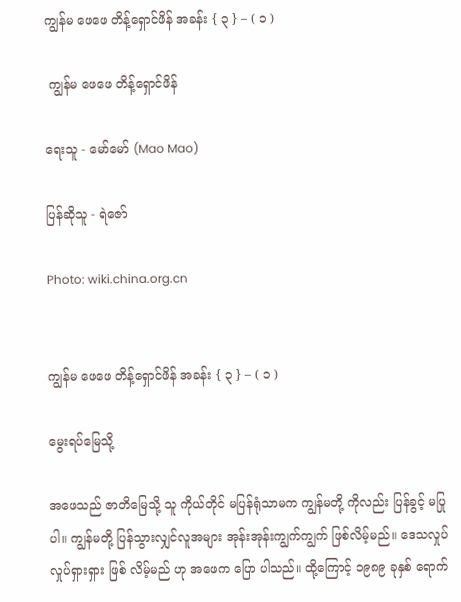ကျွန်မ ဖေဖေ တိန့်ရှောင်ဖိန် အခန်း { ၃ } – ( ၁ )

 ကျွန်မ ဖေဖေ တိန့်ရှောင်ဖိန်

ရေးသူ - မော်မော် (Mao Mao)

ပြန်ဆိုသူ - ရဲဇော်

Photo: wiki.china.org.cn


ကျွန်မ ဖေဖေ တိန့်ရှောင်ဖိန် အခန်း { ၃ } – ( ၁ )

မွေးရပ်မြေသို့

အဖေသည် ဇာတိမြေသို့ သူ ကိုယ်တိုင် မပြန်ရုံသာမက ကျွန်မတို့ ကိုလည်း ပြန်ခွင့် မပြုပါ။ ကျွန်မတို့ ပြန်သွားလျှင်လူအများ အုန်းအုန်းကျွက်ကျွက် ဖြစ်လိမ့်မည်။ ဒေသလှုပ်လှုပ်ရှားရှား ဖြစ် လိမ့်မည် ဟု အဖေက ပြော ပါသည်။ ထို့ကြောင့် ၁၉၈၉ ခုနှစ် ရောက်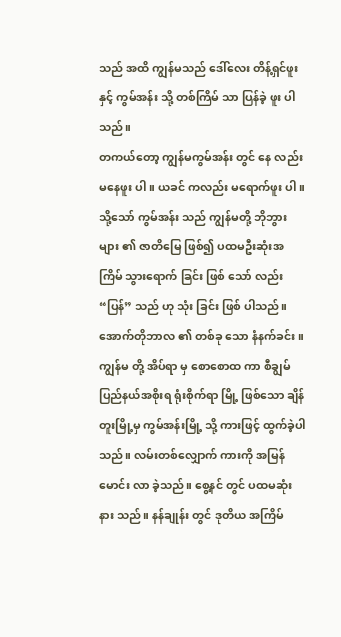သည် အထိ ကျွန်မသည် ဒေါ်လေး တိန့်ရှင်ဖူး နှင့် ကွမ်အန်း သို့ တစ်ကြိမ် သာ ပြန်ခဲ့ ဖူး ပါသည်။
တကယ်တော့ ကျွန်မကွမ်အန်း တွင် နေ လည်း မနေဖူး ပါ။ ယခင် ကလည်း မရောက်ဖူး ပါ။ သို့သော် ကွမ်အန်း သည် ကျွန်မတို့ ဘိုဘွား များ ၏ ဇာတိမြေ ဖြစ်၍ ပထမဦးဆုံးအကြိမ် သွားရောက် ခြင်း ဖြစ် သော် လည်း “ပြန်” သည် ဟု သုံး ခြင်း ဖြစ် ပါသည်။
အောက်တိုဘာလ ၏ တစ်ခု သော နံနက်ခင်း ။
ကျွန်မ တို့ အိပ်ရာ မှ စောစောထ ကာ စီချွမ် ပြည်နယ်အစိုးရ ရုံးစိုက်ရာ မြို့ ဖြစ်သော ချိန်တူးမြို့မှ ကွမ်အန်းမြို့ သို့ ကားဖြင့် ထွက်ခဲ့ပါသည်။ လမ်းတစ်လျှောက် ကားကို အမြန်မောင်း လာ ခဲ့သည်။ စွေ့နင် တွင် ပထမဆုံး နား သည်။ နန်ချုန်း တွင် ဒုတိယ အကြိမ်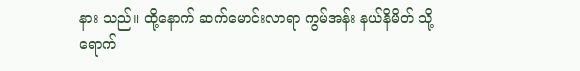နား သည်။ ထို့နောက် ဆက်မောင်းလာရာ ကွမ်အန်း နယ်နိမိတ် သို့ ရောက်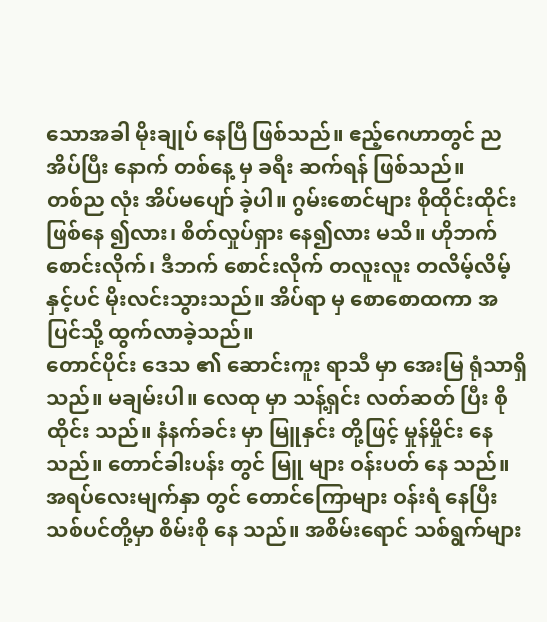သောအခါ မိုးချုပ် နေပြီ ဖြစ်သည်။ ဧည့်ဂေဟာတွင် ညအိပ်ပြီး နောက် တစ်နေ့ မှ ခရီး ဆက်ရန် ဖြစ်သည်။
တစ်ည လုံး အိပ်မပျော် ခဲ့ပါ။ ဂွမ်းစောင်များ စိုထိုင်းထိုင်း ဖြစ်နေ ၍လား၊ စိတ်လှုပ်ရှား နေ၍လား မသိ။ ဟိုဘက် စောင်းလိုက်၊ ဒီဘက် စောင်းလိုက် တလူးလူး တလိမ့်လိမ့် နှင့်ပင် မိုးလင်းသွားသည်။ အိပ်ရာ မှ စောစောထကာ အပြင်သို့ ထွက်လာခဲ့သည်။
တောင်ပိုင်း ဒေသ ၏ ဆောင်းကူး ရာသီ မှာ အေးမြ ရုံသာရှိသည်။ မချမ်းပါ။ လေထု မှာ သန့်ရှင်း လတ်ဆတ် ပြီး စိုထိုင်း သည်။ နံနက်ခင်း မှာ မြူနှင်း တို့ဖြင့် မှုန်မှိုင်း နေသည်။ တောင်ခါးပန်း တွင် မြူ များ ဝန်းပတ် နေ သည်။ အရပ်လေးမျက်နှာ တွင် တောင်ကြောများ ဝန်းရံ နေပြီး သစ်ပင်တို့မှာ စိမ်းစို နေ သည်။ အစိမ်းရောင် သစ်ရွက်များ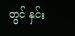တွင် နှင်း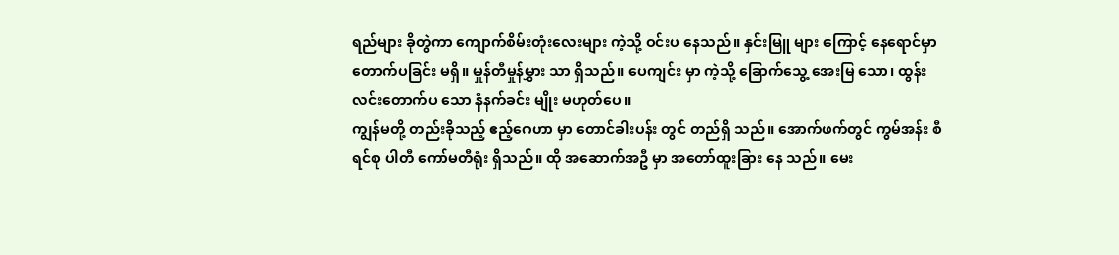ရည်များ ခိုတွဲကာ ကျောက်စိမ်းတုံးလေးများ ကဲ့သို့ ဝင်းပ နေသည်။ နှင်းမြူ များ ကြောင့် နေရောင်မှာ တောက်ပခြင်း မရှိ။ မှုန်တီမှုန်မွှား သာ ရှိသည်။ ပေကျင်း မှာ ကဲ့သို့ ခြောက်သွေ့ အေးမြ သော၊ ထွန်းလင်းတောက်ပ သော နံနက်ခင်း မျိုး မဟုတ်ပေ။
ကျွန်မတို့ တည်းခိုသည့် ဧည့်ဂေဟာ မှာ တောင်ခါးပန်း တွင် တည်ရှိ သည်။ အောက်ဖက်တွင် ကွမ်အန်း စီရင်စု ပါတီ ကော်မတီရုံး ရှိသည်။ ထို အဆောက်အဦ မှာ အတော်ထူးခြား နေ သည်။ မေး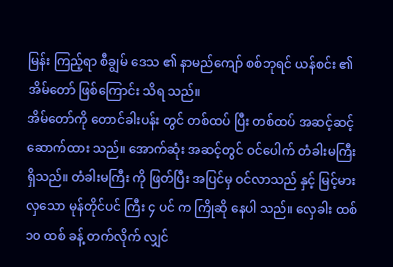မြန်း ကြည့်ရာ စီချွမ် ဒေသ ၏ နာမည်ကျော် စစ်ဘုရင် ယန်စင်း ၏ အိမ်တော် ဖြစ်ကြောင်း သိရ သည်။
အိမ်တော်ကို တောင်ခါးပန်း တွင် တစ်ထပ် ပြီး တစ်ထပ် အဆင့်ဆင့် ဆောက်ထား သည်။ အောက်ဆုံး အဆင့်တွင် ဝင်ပေါက် တံခါးမကြီး ရှိသည်။ တံခါးမကြီး ကို ဖြတ်ပြီး အပြင်မှ ဝင်လာသည် နှင့် မြင့်မားလှသော မုန်တိုင်ပင် ကြီး ၄ ပင် က ကြိုဆို နေပါ သည်။ လှေခါး ထစ် ၁၀ ထစ် ခန့် တက်လိုက် လျှင်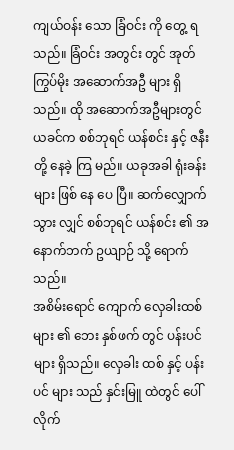ကျယ်ဝန်း သော ခြံဝင်း ကို တွေ့ ရ သည်။ ခြံဝင်း အတွင်း တွင် အုတ်ကြွပ်မိုး အဆောက်အဦ များ ရှိသည်။ ထို အဆောက်အဦများတွင် ယခင်က စစ်ဘုရင် ယန်စင်း နှင့် ဇနီး တို့ နေခဲ့ ကြ မည်။ ယခုအခါ ရုံးခန်း များ ဖြစ် နေ ပေ ပြီ။ ဆက်လျှောက် သွား လျှင် စစ်ဘုရင် ယန်စင်း ၏ အနောက်ဘက် ဥယျာဉ် သို့ ရောက် သည်။
အစိမ်းရောင် ကျောက် လှေခါးထစ် များ ၏ ဘေး နှစ်ဖက် တွင် ပန်းပင် များ ရှိသည်။ လှေခါး ထစ် နှင့် ပန်းပင် များ သည် နှင်းမြူ ထဲတွင် ပေါ် လိုက်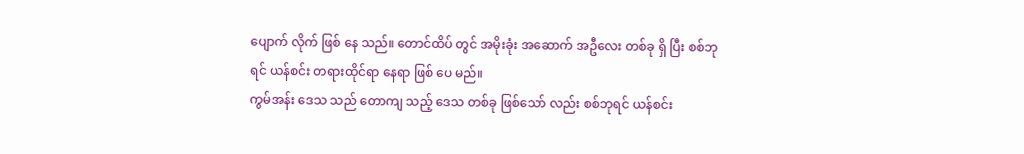ပျောက် လိုက် ဖြစ် နေ သည်။ တောင်ထိပ် တွင် အမိုးခုံး အဆောက် အဦလေး တစ်ခု ရှိ ပြီး စစ်ဘုရင် ယန်စင်း တရားထိုင်ရာ နေရာ ဖြစ် ပေ မည်။
ကွမ်အန်း ဒေသ သည် တောကျ သည့် ဒေသ တစ်ခု ဖြစ်သော် လည်း စစ်ဘုရင် ယန်စင်း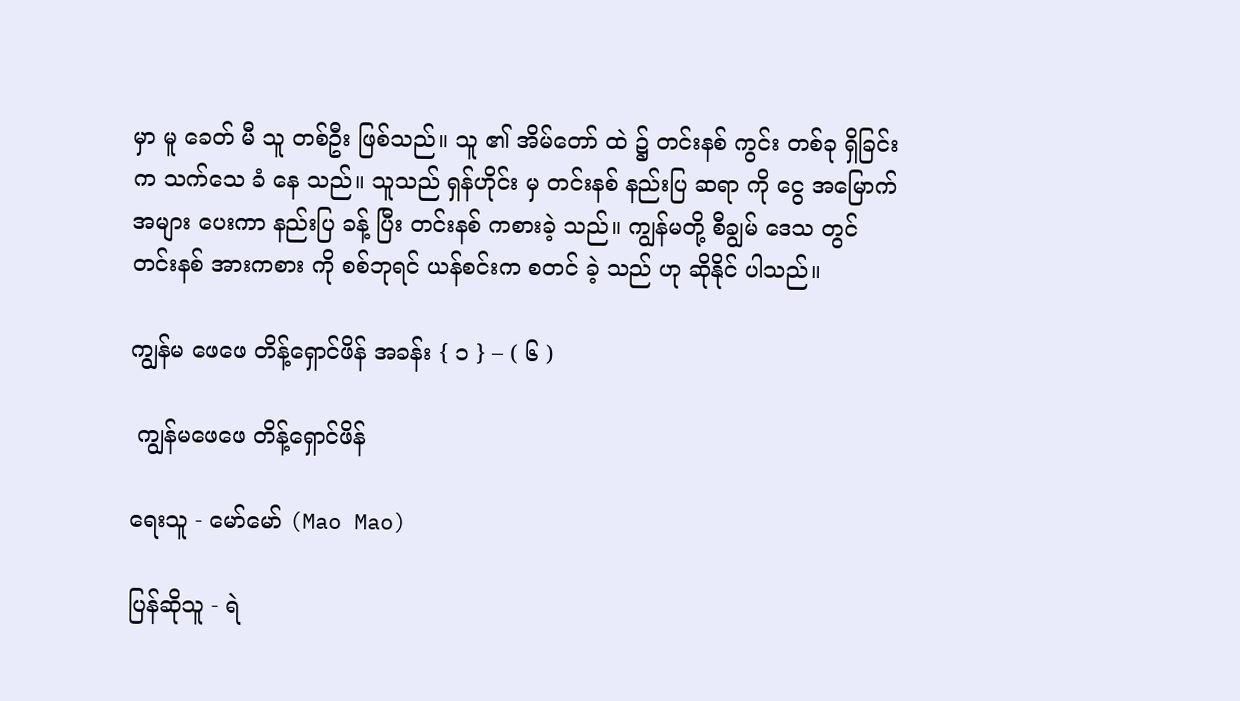မှာ မူ ခေတ် မီ သူ တစ်ဦး ဖြစ်သည်။ သူ ၏ အိမ်တော် ထဲ ၌ တင်းနစ် ကွင်း တစ်ခု ရှိခြင်း က သက်သေ ခံ နေ သည်။ သူသည် ရှန်ဟိုင်း မှ တင်းနစ် နည်းပြ ဆရာ ကို ငွေ အမြောက်အများ ပေးကာ နည်းပြ ခန့် ပြီး တင်းနစ် ကစားခဲ့ သည်။ ကျွန်မတို့ စီချွမ် ဒေသ တွင် တင်းနစ် အားကစား ကို စစ်ဘုရင် ယန်စင်းက စတင် ခဲ့ သည် ဟု ဆိုနိုင် ပါသည်။

ကျွန်မ ဖေဖေ တိန့်ရှောင်ဖိန် အခန်း { ၁ } – ( ၆ )

 ကျွန်မဖေဖေ တိန့်ရှောင်ဖိန်

ရေးသူ - မော်မော် (Mao Mao)

ပြန်ဆိုသူ - ရဲ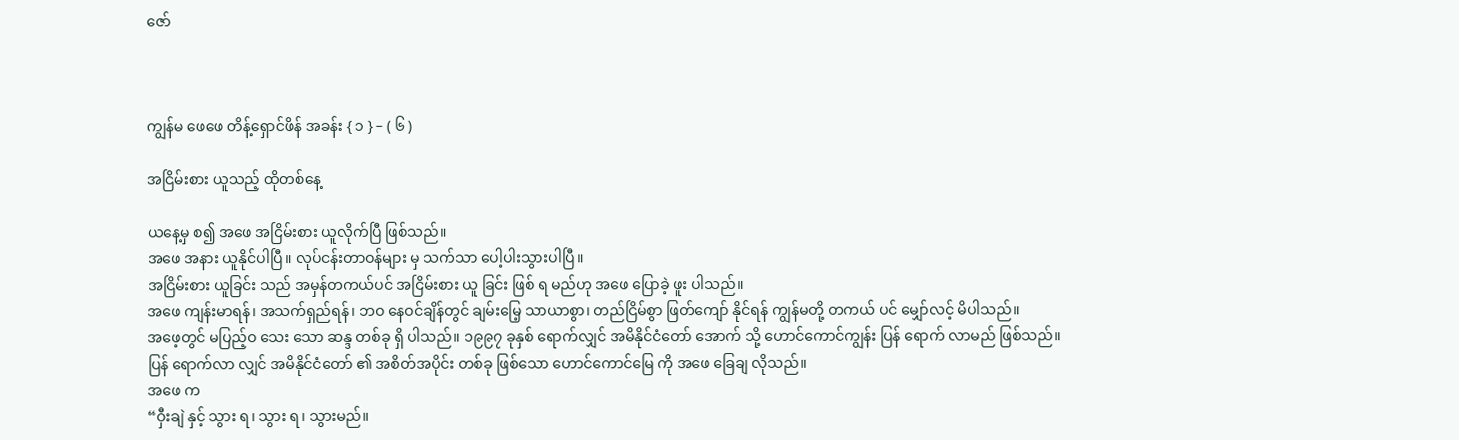ဇော်



ကျွန်မ ဖေဖေ တိန့်ရှောင်ဖိန် အခန်း { ၁ } – ( ၆ )

အငြိမ်းစား ယူသည့် ထိုတစ်နေ့

ယနေ့မှ စ၍ အဖေ အငြိမ်းစား ယူလိုက်ပြီ ဖြစ်သည်။
အဖေ အနား ယူနိုင်ပါပြီ။ လုပ်ငန်းတာဝန်များ မှ သက်သာ ပေါ့ပါးသွားပါပြီ။
အငြိမ်းစား ယူခြင်း သည် အမှန်တကယ်ပင် အငြိမ်းစား ယူ ခြင်း ဖြစ် ရ မည်ဟု အဖေ ပြောခဲ့ ဖူး ပါသည်။
အဖေ ကျန်းမာရန်၊ အသက်ရှည်ရန်၊ ဘဝ နေဝင်ချိန်တွင် ချမ်းမြေ့ သာယာစွာ၊ တည်ငြိမ်စွာ ဖြတ်ကျော် နိုင်ရန် ကျွန်မတို့ တကယ် ပင် မျှော်လင့် မိပါသည်။
အဖေ့တွင် မပြည့်ဝ သေး သော ဆန္ဒ တစ်ခု ရှိ ပါသည်။ ၁၉၉၇ ခုနှစ် ရောက်လျှင် အမိနိုင်ငံတော် အောက် သို့ ဟောင်ကောင်ကျွန်း ပြန် ရောက် လာမည် ဖြစ်သည်။
ပြန် ရောက်လာ လျှင် အမိနိုင်ငံတော် ၏ အစိတ်အပိုင်း တစ်ခု ဖြစ်သော ဟောင်ကောင်မြေ ကို အဖေ ခြေချ လိုသည်။
အဖေ က
“ဝှီးချဲ နှင့် သွား ရ၊ သွား ရ၊ သွားမည်။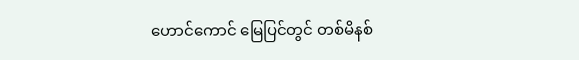ဟောင်ကောင် မြေပြင်တွင် တစ်မိနစ်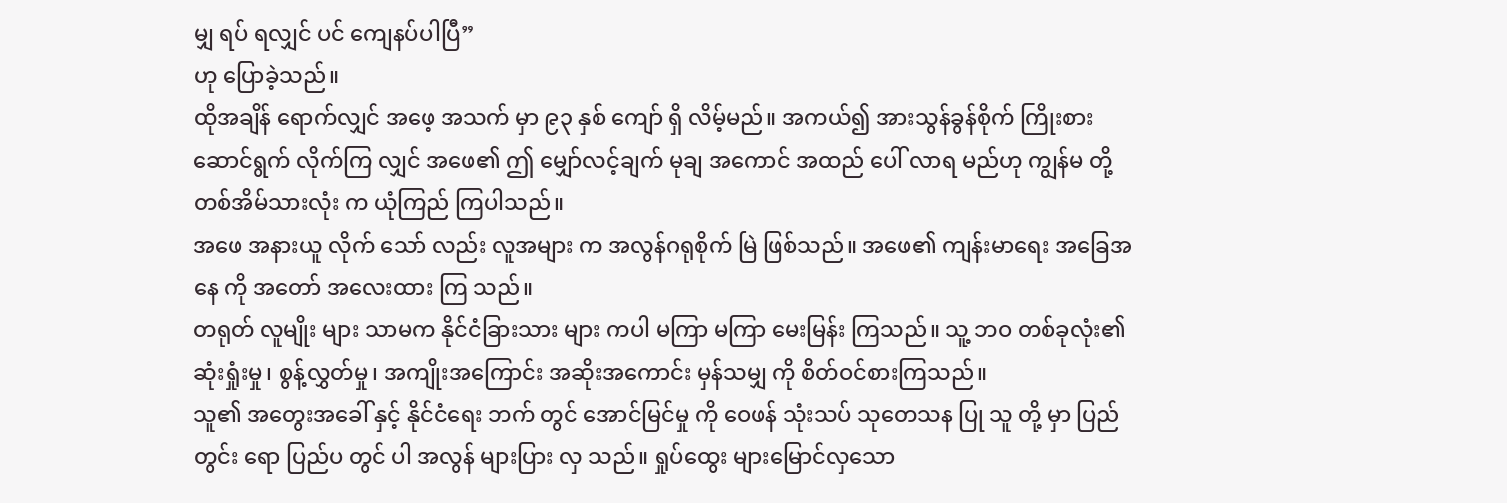မျှ ရပ် ရလျှင် ပင် ကျေနပ်ပါပြီ”
ဟု ပြောခဲ့သည်။
ထိုအချိန် ရောက်လျှင် အဖေ့ အသက် မှာ ၉၃ နှစ် ကျော် ရှိ လိမ့်မည်။ အကယ်၍ အားသွန်ခွန်စိုက် ကြိုးစား ဆောင်ရွက် လိုက်ကြ လျှင် အဖေ၏ ဤ မျှော်လင့်ချက် မုချ အကောင် အထည် ပေါ် လာရ မည်ဟု ကျွန်မ တို့ တစ်အိမ်သားလုံး က ယုံကြည် ကြပါသည်။
အဖေ အနားယူ လိုက် သော် လည်း လူအများ က အလွန်ဂရုစိုက် မြဲ ဖြစ်သည်။ အဖေ၏ ကျန်းမာရေး အခြေအနေ ကို အတော် အလေးထား ကြ သည်။
တရုတ် လူမျိုး များ သာမက နိုင်ငံခြားသား များ ကပါ မကြာ မကြာ မေးမြန်း ကြသည်။ သူ့ ဘဝ တစ်ခုလုံး၏ ဆုံးရှုံးမှု၊ စွန့်လွှတ်မှု၊ အကျိုးအကြောင်း အဆိုးအကောင်း မှန်သမျှ ကို စိတ်ဝင်စားကြသည်။
သူ၏ အတွေးအခေါ် နှင့် နိုင်ငံရေး ဘက် တွင် အောင်မြင်မှု ကို ဝေဖန် သုံးသပ် သုတေသန ပြု သူ တို့ မှာ ပြည်တွင်း ရော ပြည်ပ တွင် ပါ အလွန် များပြား လှ သည်။ ရှုပ်ထွေး များမြောင်လှသော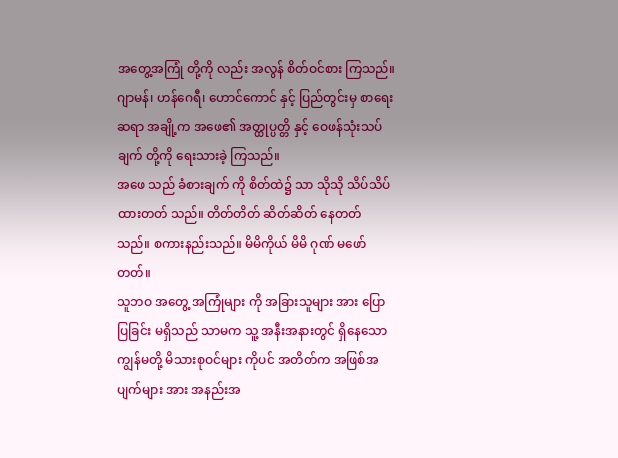အတွေ့အကြုံ တို့ကို လည်း အလွန် စိတ်ဝင်စား ကြသည်။ ဂျာမန်၊ ဟန်ဂေရီ၊ ဟောင်ကောင် နှင့် ပြည်တွင်းမှ စာရေးဆရာ အချို့က အဖေ၏ အတ္ထုပ္ပတ္တိ နှင့် ဝေဖန်သုံးသပ်ချက် တို့ကို ရေးသားခဲ့ ကြသည်။
အဖေ သည် ခံစားချက် ကို စိတ်ထဲ၌ သာ သိုသို သိပ်သိပ် ထားတတ် သည်။ တိတ်တိတ် ဆိတ်ဆိတ် နေတတ် သည်။ စကားနည်းသည်။ မိမိကိုယ် မိမိ ဂုဏ် မဖော် တတ်။
သူဘဝ အတွေ့ အကြုံများ ကို အခြားသူများ အား ပြောပြခြင်း မရှိသည် သာမက သူ့ အနီးအနားတွင် ရှိနေသော ကျွန်မတို့ မိသားစုဝင်များ ကိုပင် အတိတ်က အဖြစ်အပျက်များ အား အနည်းအ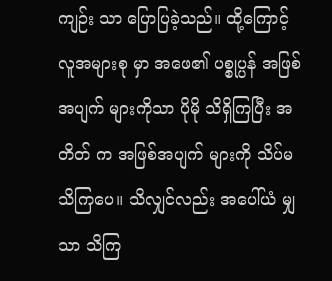ကျဉ်း သာ ပြောပြခဲ့သည်။ ထို့ကြောင့် လူအများစု မှာ အဖေ၏ ပစ္စုပ္ပန် အဖြစ်အပျက် များကိုသာ ပိုမို သိရှိကြပြီး အတိတ် က အဖြစ်အပျက် များကို သိပ်မသိကြပေ။ သိလျှင်လည်း အပေါ်ယံ မျှသာ သိကြ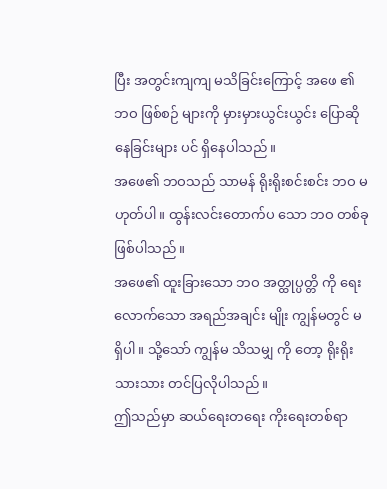ပြီး အတွင်းကျကျ မသိခြင်းကြောင့် အဖေ ၏ ဘဝ ဖြစ်စဉ် များကို မှားမှားယွင်းယွင်း ပြောဆိုနေခြင်းများ ပင် ရှိနေပါသည်။
အဖေ၏ ဘဝသည် သာမန် ရိုးရိုးစင်းစင်း ဘဝ မဟုတ်ပါ။ ထွန်းလင်းတောက်ပ သော ဘဝ တစ်ခု ဖြစ်ပါသည်။
အဖေ၏ ထူးခြားသော ဘဝ အတ္ထုပ္ပတ္တိ ကို ရေး လောက်သော အရည်အချင်း မျိုး ကျွန်မတွင် မရှိပါ။ သို့သော် ကျွန်မ သိသမျှ ကို တော့ ရိုးရိုးသားသား တင်ပြလိုပါသည်။
ဤသည်မှာ ဆယ်ရေးတရေး ကိုးရေးတစ်ရာ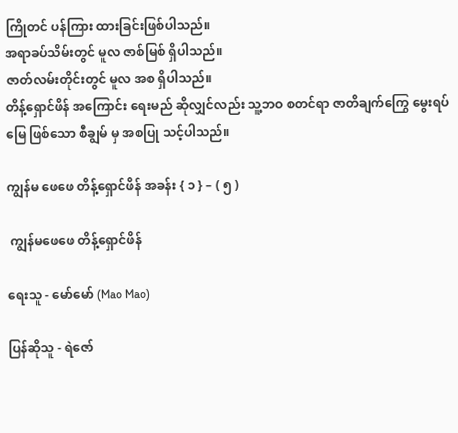ကြိုတင် ပန်ကြား ထားခြင်းဖြစ်ပါသည်။
အရာခပ်သိမ်းတွင် မူလ ဇာစ်မြစ် ရှိပါသည်။
ဇာတ်လမ်းတိုင်းတွင် မူလ အစ ရှိပါသည်။
တိန့်ရှောင်ဖိန် အကြောင်း ရေးမည် ဆိုလျှင်လည်း သူ့ဘဝ စတင်ရာ ဇာတိချက်ကြွေ မွေးရပ်မြေ ဖြစ်သော စီချွမ် မှ အစပြု သင့်ပါသည်။

ကျွန်မ ဖေဖေ တိန့်ရှောင်ဖိန် အခန်း { ၁ } – ( ၅ )

 ကျွန်မဖေဖေ တိန့်ရှောင်ဖိန်

ရေးသူ - မော်မော် (Mao Mao)

ပြန်ဆိုသူ - ရဲဇော်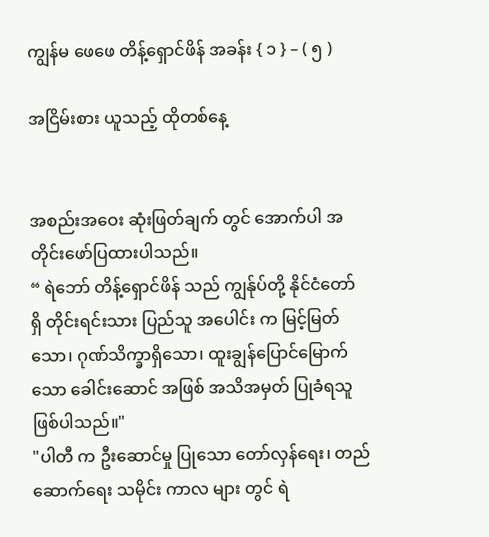ကျွန်မ ဖေဖေ တိန့်ရှောင်ဖိန် အခန်း { ၁ } – ( ၅ )

အငြိမ်းစား ယူသည့် ထိုတစ်နေ့


အစည်းအဝေး ဆုံးဖြတ်ချက် တွင် အောက်ပါ အတိုင်းဖော်ပြထားပါသည်။
“ ရဲဘော် တိန့်ရှောင်ဖိန် သည် ကျွန်ုပ်တို့ နိုင်ငံတော် ရှိ တိုင်းရင်းသား ပြည်သူ အပေါင်း က မြင့်မြတ်သော၊ ဂုဏ်သိက္ခာရှိသော၊ ထူးချွန်ပြောင်မြောက်သော ခေါင်းဆောင် အဖြစ် အသိအမှတ် ပြုခံရသူ ဖြစ်ပါသည်။"
"ပါတီ က ဦးဆောင်မှု ပြုသော တော်လှန်ရေး၊ တည် ဆောက်ရေး သမိုင်း ကာလ များ တွင် ရဲ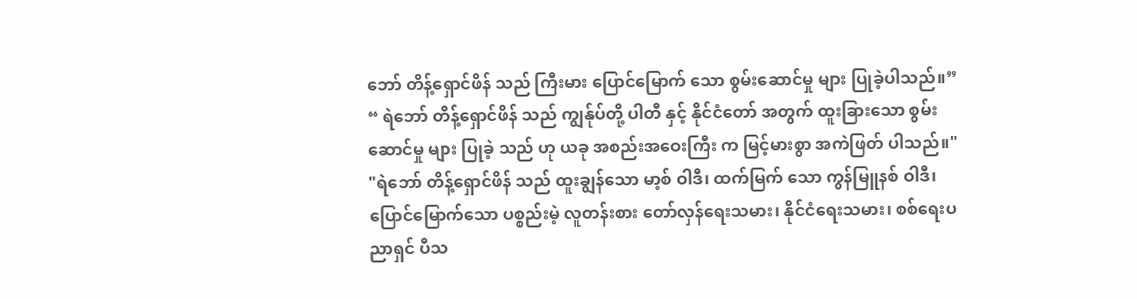ဘော် တိန့်ရှောင်ဖိန် သည် ကြီးမား ပြောင်မြောက် သော စွမ်းဆောင်မှု များ ပြုခဲ့ပါသည်။”
“ ရဲဘော် တိန့်ရှောင်ဖိန် သည် ကျွန်ုပ်တို့ ပါတီ နှင့် နိုင်ငံတော် အတွက် ထူးခြားသော စွမ်းဆောင်မှု များ ပြုခဲ့ သည် ဟု ယခု အစည်းအဝေးကြီး က မြင့်မားစွာ အကဲဖြတ် ပါသည်။"
"ရဲဘော် တိန့်ရှောင်ဖိန် သည် ထူးချွန်သော မာ့စ် ဝါဒီ၊ ထက်မြက် သော ကွန်မြူနစ် ဝါဒီ၊ ပြောင်မြောက်သော ပစ္စည်းမဲ့ လူတန်းစား တော်လှန်ရေးသမား၊ နိုင်ငံရေးသမား၊ စစ်ရေးပညာရှင် ပီသ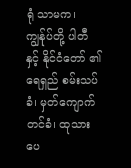ရုံ သာမက၊ ကျွန်ုပ်တို့ ပါတီ နှင့် နိုင်ငံတော် ၏ ရေရှည် စမ်းသပ်ခံ၊ မှတ်ကျောက်တင်ခံ၊ ထုသားပေ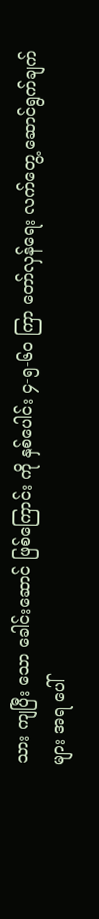သား ကျပြီး သော ခေါင်းဆောင် ဖြစ်ကြောင်း ကို နှစ်ပေါင်း ၄-၅-၆၀ ကြာ တော်လှန်ရေး လက်တွေ့ ဆောင်ရွက်ချက် များ အရ ပေါ်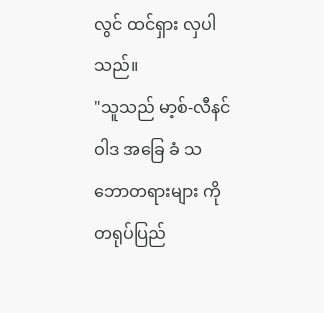လွင် ထင်ရှား လှပါသည်။
"သူသည် မာ့စ်-လီနင် ဝါဒ အခြေ ခံ သဘောတရားများ ကို တရုပ်ပြည်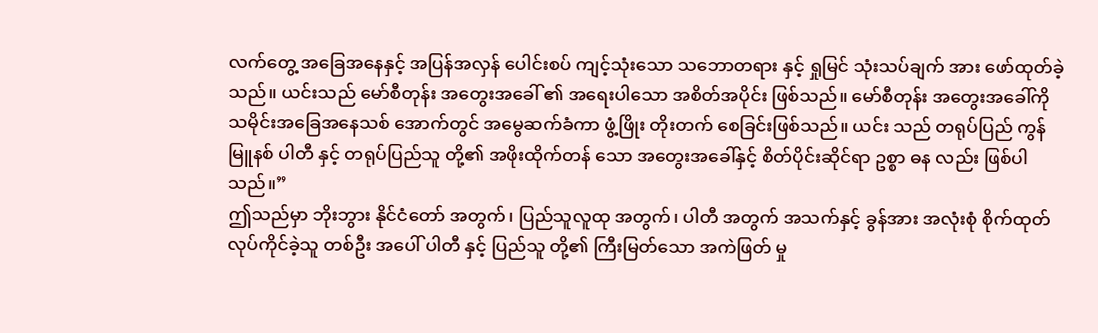လက်တွေ့ အခြေအနေနှင့် အပြန်အလှန် ပေါင်းစပ် ကျင့်သုံးသော သဘောတရား နှင့် ရှုမြင် သုံးသပ်ချက် အား ဖော်ထုတ်ခဲ့သည်။ ယင်းသည် မော်စီတုန်း အတွေးအခေါ် ၏ အရေးပါသော အစိတ်အပိုင်း ဖြစ်သည်။ မော်စီတုန်း အတွေးအခေါ်ကို သမိုင်းအခြေအနေသစ် အောက်တွင် အမွေဆက်ခံကာ ဖွံ့ဖြိုး တိုးတက် စေခြင်းဖြစ်သည်။ ယင်း သည် တရုပ်ပြည် ကွန်မြူနစ် ပါတီ နှင့် တရုပ်ပြည်သူ တို့၏ အဖိုးထိုက်တန် သော အတွေးအခေါ်နှင့် စိတ်ပိုင်းဆိုင်ရာ ဥစ္စာ ဓန လည်း ဖြစ်ပါသည်။”
ဤသည်မှာ ဘိုးဘွား နိုင်ငံတော် အတွက်၊ ပြည်သူလူထု အတွက်၊ ပါတီ အတွက် အသက်နှင့် ခွန်အား အလုံးစုံ စိုက်ထုတ် လုပ်ကိုင်ခဲ့သူ တစ်ဦး အပေါ် ပါတီ နှင့် ပြည်သူ တို့၏ ကြီးမြတ်သော အကဲဖြတ် မှု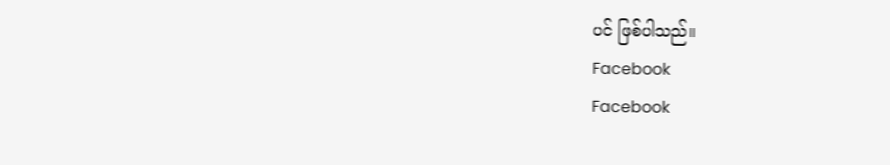ပင် ဖြစ်ပါသည်။
Facebook
Facebook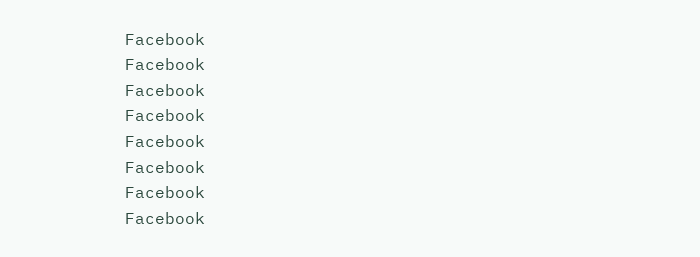Facebook
Facebook
Facebook
Facebook
Facebook
Facebook
Facebook
Facebook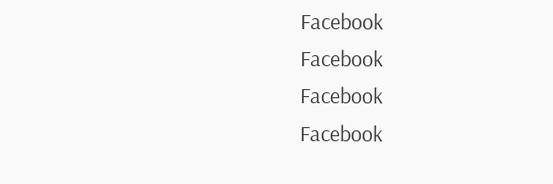Facebook
Facebook
Facebook
Facebook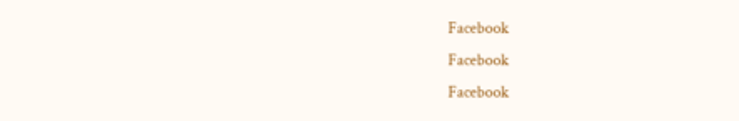Facebook
Facebook
Facebook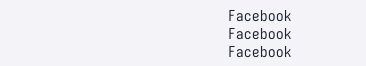Facebook
Facebook
Facebook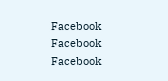Facebook
Facebook
Facebook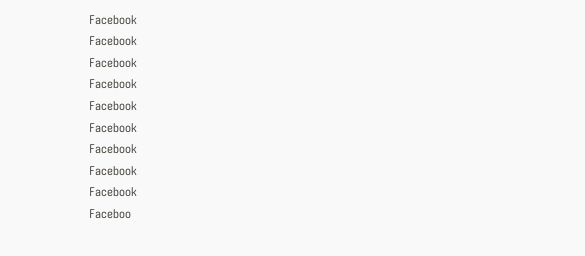Facebook
Facebook
Facebook
Facebook
Facebook
Facebook
Facebook
Facebook
Facebook
Faceboo